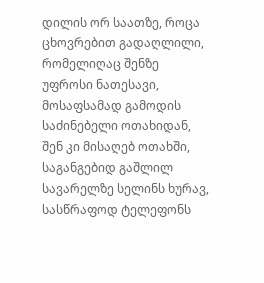დილის ორ საათზე, როცა ცხოვრებით გადაღლილი, რომელიღაც შენზე უფროსი ნათესავი, მოსაფსამად გამოდის საძინებელი ოთახიდან, შენ კი მისაღებ ოთახში, საგანგებიდ გაშლილ სავარელზე სელინს ხურავ, სასწრაფოდ ტელეფონს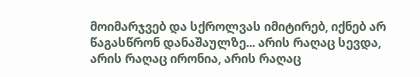მოიმარჯვებ და სქროლვას იმიტირებ, იქნებ არ წაგასწრონ დანაშაულზე... არის რაღაც სევდა, არის რაღაც ირონია, არის რაღაც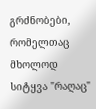გრძნობები, რომელთაც მხოლოდ სიტყვა "რაღაც"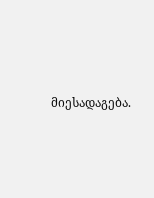მიესადაგება.